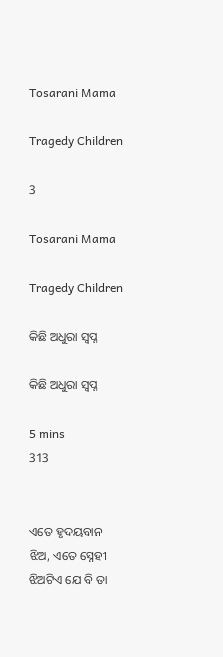Tosarani Mama

Tragedy Children

3

Tosarani Mama

Tragedy Children

କିଛି ଅଧୁରା ସ୍ୱପ୍ନ

କିଛି ଅଧୁରା ସ୍ୱପ୍ନ

5 mins
313


ଏତେ ହୃଦୟବାନ ଝିଅ, ଏତେ ସ୍ନେହୀ ଝିଅଟିଏ ଯେ ବି ତା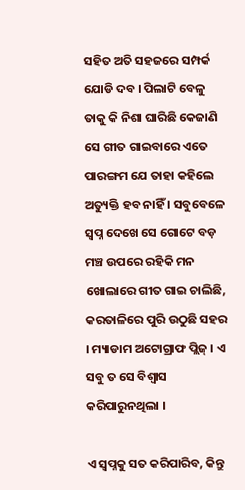ସହିତ ଅତି ସହଜରେ ସମ୍ପର୍କ ଯୋଡି ଦବ । ପିଲାଟି ବେଳୁ ତାକୁ କି ନିଶା ଘାରିଛି କେଜାଣି ସେ ଗୀତ ଗାଇବାରେ ଏତେ ପାରଙ୍ଗମ ଯେ ତାହା କହିଲେ ଅତ୍ୟୁକ୍ତି ହବ ନାହିଁ । ସବୁବେଳେ ସ୍ୱପ୍ନ ଦେଖେ ସେ ଗୋଟେ ବଡ଼ ମଞ୍ଚ ଉପରେ ରହିକି ମନ ଖୋଲାରେ ଗୀତ ଗାଇ ଚାଲିଛି, କରତାଳିରେ ପୁରି ଉଠୁଛି ସହର । ମ୍ୟାଡାମ ଅଟୋଗ୍ରାଫ ପ୍ଲିଜ୍ । ଏ ସବୁ ତ ସେ ବିଶ୍ୱାସ କରିପାରୁନଥିଲା ।

ଏ ସ୍ୱପ୍ନକୁ ସତ କରିପାରିବ, କିନ୍ତୁ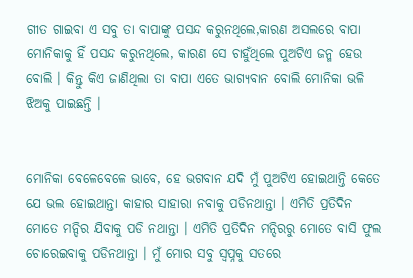ଗୀତ ଗାଇବା ଏ ସବୁ ତା ବାପାଙ୍କୁ ପସନ୍ଦ କରୁନଥିଲେ,କାରଣ ଅସଲରେ ବାପା ମୋନିକାକୁ ହିଁ ପସନ୍ଦ କରୁନଥିଲେ, କାରଣ ସେ ଚାହୁଁଥିଲେ ପୁଅଟିଏ ଜନ୍ମ ହେଉ ବୋଲି । କିନ୍ତୁ କିଏ ଜାଣିଥିଲା ତା ବାପା ଏତେ ଭାଗ୍ୟବାନ ବୋଲି ମୋନିକା ଭଳି ଝିଅକୁ ପାଇଛନ୍ତି ।


ମୋନିକା ବେଳେବେଳେ ଭାବେ, ହେ ଭଗବାନ ଯଦି ମୁଁ ପୁଅଟିଏ ହୋଇଥାନ୍ତି କେତେ ଯେ ଭଲ ହୋଇଥାନ୍ତା କାହାର ସାହାରା ନବାକୁ ପଡିନଥାନ୍ତା । ଏମିତି ପ୍ରତିଦିନ ମୋତେ ମନ୍ଦିର ଯିବାକୁ ପଡି ନଥାନ୍ତା । ଏମିତି ପ୍ରତିଦିନ ମନ୍ଦିରରୁ ମୋତେ ବାସି ଫୁଲ ଚୋରେଇବାକୁ ପଡିନଥାନ୍ତା । ମୁଁ ମୋର ସବୁ ସ୍ୱପ୍ନକୁ ସତରେ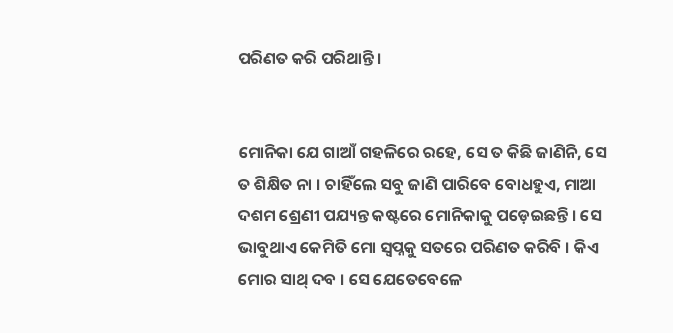ପରିଣତ କରି ପରିଥାନ୍ତି ।


ମୋନିକା ଯେ ଗାଆଁ ଗହଳିରେ ରହେ, ସେ ତ କିଛି ଜାଣିନି, ସେ ତ ଶିକ୍ଷିତ ନା । ଚାହିଁଲେ ସବୁ ଜାଣି ପାରିବେ ବୋଧହୁଏ, ମାଆ ଦଶମ ଶ୍ରେଣୀ ପଯ୍ୟନ୍ତ କଷ୍ଟରେ ମୋନିକାକୁ ପଡ଼େଇଛନ୍ତି । ସେ ଭାବୁଥାଏ କେମିତି ମୋ ସ୍ୱପ୍ନକୁ ସତରେ ପରିଣତ କରିବି । କିଏ ମୋର ସାଥ୍ ଦବ । ସେ ଯେତେବେଳେ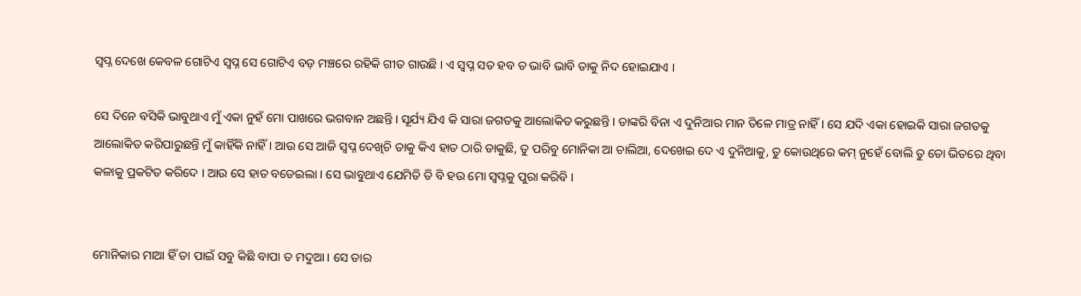ସ୍ୱପ୍ନ ଦେଖେ କେବଳ ଗୋଟିଏ ସ୍ୱପ୍ନ ସେ ଗୋଟିଏ ବଡ଼ ମଞ୍ଚରେ ରହିକି ଗୀତ ଗାଉଛି । ଏ ସ୍ୱପ୍ନ ସତ ହବ ତ ଭାବି ଭାବି ତାକୁ ନିଦ ହୋଇଯାଏ ।

ସେ ଦିନେ ବସିକି ଭାବୁଥାଏ ମୁଁ ଏକା ନୁହଁ ମୋ ପାଖରେ ଭଗବାନ ଅଛନ୍ତି । ସୂର୍ଯ୍ୟ ଯିଏ କି ସାରା ଜଗତକୁ ଆଲୋକିତ କରୁଛନ୍ତି । ତାଙ୍କରି ବିନା ଏ ଦୁନିଆର ମାନ ତିଳେ ମାତ୍ର ନାହିଁ । ସେ ଯଦି ଏକା ହୋଇକି ସାରା ଜଗତକୁ ଆଲୋକିତ କରିପାରୁଛନ୍ତି ମୁଁ କାହିଁକି ନାହିଁ । ଆଉ ସେ ଆଜି ସ୍ୱପ୍ନ ଦେଖିଚି ତାକୁ କିଏ ହାତ ଠାରି ଡାକୁଛି, ତୁ ପରିବୁ ମୋନିକା ଆ ଚାଲିଆ, ଦେଖେଇ ଦେ ଏ ଦୁନିଆକୁ, ତୁ କୋଉଥିରେ କମ୍ ନୁହେଁ ବୋଲି ତୁ ତୋ ଭିତରେ ଥିବା କଳାକୁ ପ୍ରକଟିତ କରିଦେ । ଆଉ ସେ ହାତ ବଡେଇଲା । ସେ ଭାବୁଥାଏ ଯେମିତି ତି ବି ହଉ ମୋ ସ୍ୱପ୍ନକୁ ପୁରା କରିବି ।


ମୋନିକାର ମାଆ ହିଁ ତା ପାଇଁ ସବୁ କିଛି ବାପା ତ ମଦୁଆ । ସେ ତାର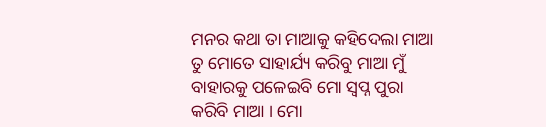ମନର କଥା ତା ମାଆକୁ କହିଦେଲା ମାଆ ତୁ ମୋତେ ସାହାର୍ଯ୍ୟ କରିବୁ ମାଆ ମୁଁ ବାହାରକୁ ପଳେଇବି ମୋ ସ୍ୱପ୍ନ ପୁରା କରିବି ମାଆ । ମୋ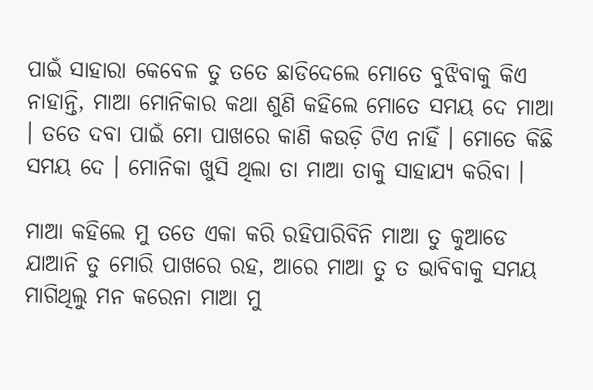ପାଇଁ ସାହାରା କେବେଳ ତୁ ତତେ ଛାଡିଦେଲେ ମୋତେ ବୁଝିବାକୁ କିଏ ନାହାନ୍ତି, ମାଆ ମୋନିକାର କଥା ଶୁଣି କହିଲେ ମୋତେ ସମୟ ଦେ ମାଆ । ତତେ ଦବା ପାଇଁ ମୋ ପାଖରେ କାଣି କଉଡ଼ି ଟିଏ ନାହିଁ । ମୋତେ କିଛି ସମୟ ଦେ । ମୋନିକା ଖୁସି ଥିଲା ତା ମାଆ ତାକୁ ସାହାଯ୍ୟ କରିବା ।

ମାଆ କହିଲେ ମୁ ତତେ ଏକା କରି ରହିପାରିବିନି ମାଆ ତୁ କୁଆଡେ ଯାଆନି ତୁ ମୋରି ପାଖରେ ରହ, ଆରେ ମାଆ ତୁ ତ ଭାବିବାକୁ ସମୟ ମାଗିଥିଲୁ ମନ କରେନା ମାଆ ମୁ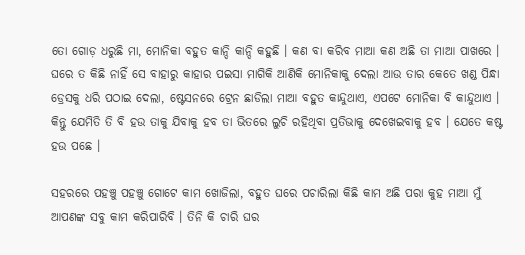ତୋ ଗୋଡ଼ ଧରୁଛି ମା, ମୋନିକା ବହୁତ କାନ୍ଦି କାନ୍ଦି କହୁଛି । କଣ ବା କରିବ ମାଆ କଣ ଅଛି ତା ମାଆ ପାଖରେ । ଘରେ ତ କିଛି ନାହିଁ ସେ ବାହାରୁ କାହାର ପଇସା ମାଗିକି ଆଣିକି ମୋନିକାକୁ ଦେଲା ଆଉ ତାର କେତେ ଖଣ୍ଡ ପିନ୍ଧା ଡ୍ରେସକୁ ଧରି ପଠାଇ ଦେଲା, ଷ୍ଟେସନରେ ଟ୍ରେନ ଛାଡିଲା ମାଆ ବହୁତ କାନ୍ଦୁଥାଏ, ଏପଟେ ମୋନିକା ବି କାନ୍ଦୁଥାଏ । କିନ୍ତୁ ଯେମିତି ତି ବି ହଉ ତାକୁ ଯିବାକୁ ହବ ତା ଭିତରେ ଲୁଚି ରହିଥିବା ପ୍ରତିଭାକୁ ଦେଖେଇବାକୁ ହବ । ଯେତେ କଷ୍ଟ ହଉ ପଛେ ।

ସହରରେ ପହଞ୍ଚୁ ପହଞ୍ଚୁ ଗୋଟେ କାମ ଖୋଜିଲା, ବହୁତ ଘରେ ପଚାରିଲା କିଛି କାମ ଅଛି ପରା କୁହ ମାଆ ମୁଁ ଆପଣଙ୍କ ସବୁ କାମ କରିପାରିବି । ତିନି କି ଚାରି ଘର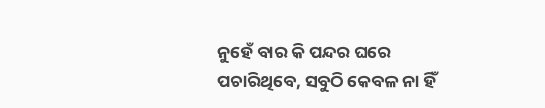ନୁହେଁ ବାର କି ପନ୍ଦର ଘରେ ପଚାରିଥିବେ, ସବୁଠି କେବଳ ନା ହିଁ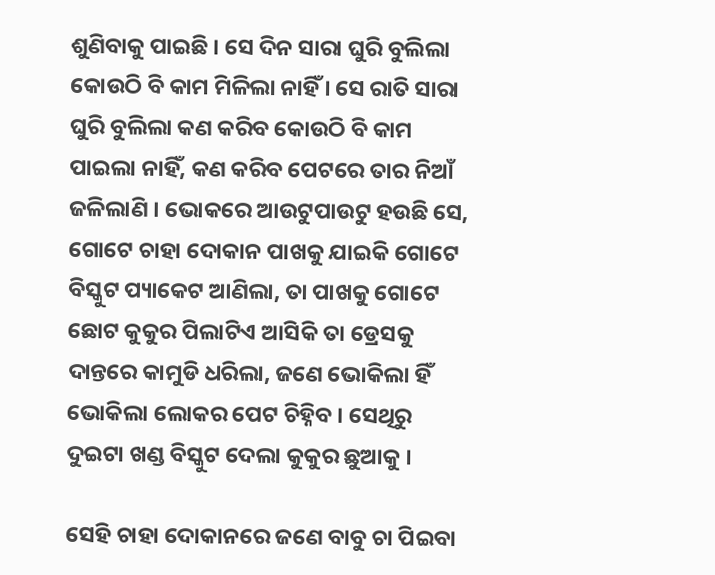ଶୁଣିବାକୁ ପାଇଛି । ସେ ଦିନ ସାରା ଘୁରି ବୁଲିଲା କୋଉଠି ବି କାମ ମିଳିଲା ନାହିଁ । ସେ ରାତି ସାରା ଘୁରି ବୁଲିଲା କଣ କରିବ କୋଉଠି ବି କାମ ପାଇଲା ନାହିଁ, କଣ କରିବ ପେଟରେ ତାର ନିଆଁ ଜଳିଲାଣି । ଭୋକରେ ଆଉଟୁପାଉଟୁ ହଉଛି ସେ, ଗୋଟେ ଚାହା ଦୋକାନ ପାଖକୁ ଯାଇକି ଗୋଟେ ବିସ୍କୁଟ ପ୍ୟାକେଟ ଆଣିଲା, ତା ପାଖକୁ ଗୋଟେ ଛୋଟ କୁକୁର ପିଲାଟିଏ ଆସିକି ତା ଡ୍ରେସକୁ ଦାନ୍ତରେ କାମୁଡି ଧରିଲା, ଜଣେ ଭୋକିଲା ହିଁ ଭୋକିଲା ଲୋକର ପେଟ ଚିହ୍ନିବ । ସେଥିରୁ ଦୁଇଟା ଖଣ୍ଡ ବିସ୍କୁଟ ଦେଲା କୁକୁର ଛୁଆକୁ ।

ସେହି ଚାହା ଦୋକାନରେ ଜଣେ ବାବୁ ଚା ପିଇବା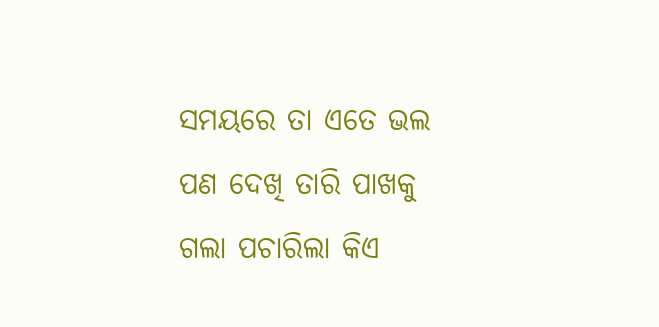ସମୟରେ ତା ଏତେ ଭଲ ପଣ ଦେଖି ତାରି ପାଖକୁ ଗଲା ପଚାରିଲା କିଏ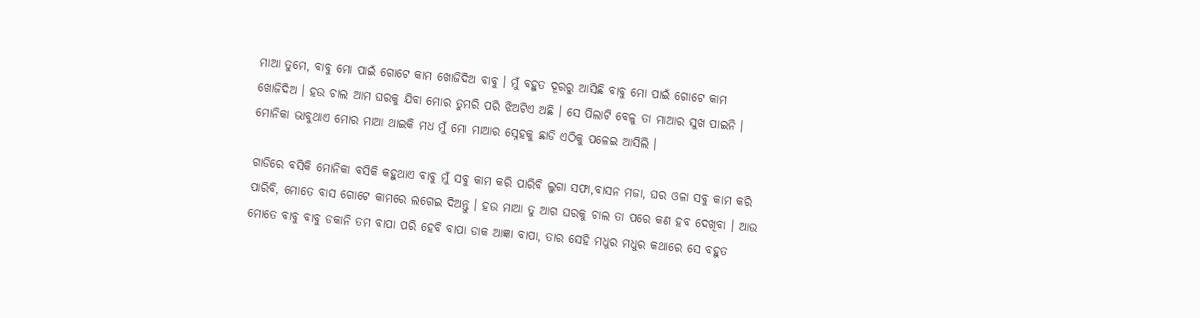ମାଆ ତୁମେ, ବାବୁ ମୋ ପାଇଁ ଗୋଟେ କାମ ଖୋଜିଦିଅ ବାବୁ । ମୁଁ ବହୁତ ଦୂରରୁ ଆସିଛି ବାବୁ ମୋ ପାଇଁ ଗୋଟେ କାମ ଖୋଜିଦିଅ । ହଉ ଚାଲ ଆମ ଘରକୁ ଯିବା ମୋର ତୁମରି ପରି ଝିଅଟିଏ ଅଛି । ସେ ପିଲାଟି ବେଳୁ ତା ମାଆର ସୁଖ ପାଇନି । ମୋନିକା ଭାବୁଥାଏ ମୋର ମାଆ ଥାଇକି ମଧ ମୁଁ ମୋ ମାଆର ସ୍ନେହକୁ ଛାଡି ଏଠିକୁ ପଳେଇ ଆସିଲି ।

ଗାଡିରେ ବସିକି ମୋନିକା ବସିକି କହୁଥାଏ ବାବୁ ମୁଁ ସବୁ କାମ କରି ପାରିବି ଲୁଗା ସଫା,ବାସନ ମଜା, ଘର ଓଳା ସବୁ କାମ କରି ପାରିବି, ମୋତେ ବାସ ଗୋଟେ କାମରେ ଲଗେଇ ଦିଅନ୍ତୁ । ହଉ ମାଆ ତୁ ଆଗ ଘରକୁ ଚାଲ ତା ପରେ କଣ ହବ ଦେଖିବା । ଆଉ ମୋତେ ବାବୁ ବାବୁ ଡକାନି ତମ ବାପା ପରି ହେବି ବାପା ଡାକ ଆଜ୍ଞା ବାପା, ତାର ସେହି ମଧୁର ମଧୁର କଥାରେ ସେ ବହୁତ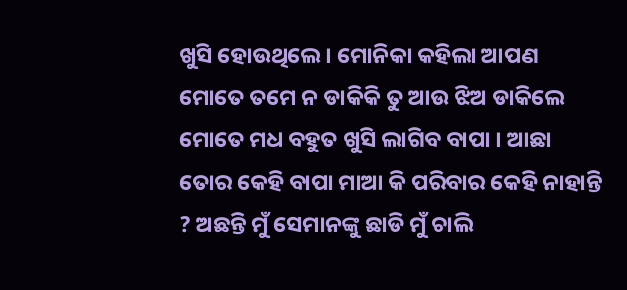ଖୁସି ହୋଉଥିଲେ । ମୋନିକା କହିଲା ଆପଣ ମୋତେ ତମେ ନ ଡାକିକି ତୁ ଆଉ ଝିଅ ଡାକିଲେ ମୋତେ ମଧ ବହୁତ ଖୁସି ଲାଗିବ ବାପା । ଆଛା ତୋର କେହି ବାପା ମାଆ କି ପରିବାର କେହି ନାହାନ୍ତି ? ଅଛନ୍ତି ମୁଁ ସେମାନଙ୍କୁ ଛାଡି ମୁଁ ଚାଲି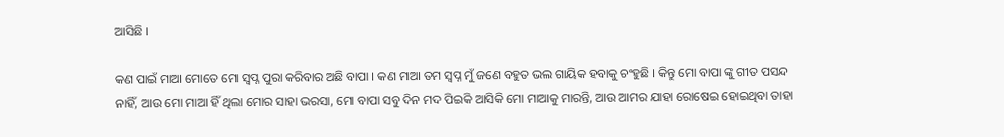ଆସିଛି ।

କଣ ପାଇଁ ମାଆ ମୋତେ ମୋ ସ୍ୱପ୍ନ ପୁରା କରିବାର ଅଛି ବାପା । କଣ ମାଆ ତମ ସ୍ୱପ୍ନ ମୁଁ ଜଣେ ବହୁତ ଭଲ ଗାୟିକ ହବାକୁ ଚଂହୁଛି । କିନ୍ତୁ ମୋ ବାପା ଙ୍କୁ ଗୀତ ପସନ୍ଦ ନାହିଁ, ଆଉ ମୋ ମାଆ ହିଁ ଥିଲା ମୋର ସାହା ଭରସା, ମୋ ବାପା ସବୁ ଦିନ ମଦ ପିଇକି ଆସିକି ମୋ ମାଆକୁ ମାରନ୍ତି, ଆଉ ଆମର ଯାହା ରୋଷେଇ ହୋଇଥିବା ତାହା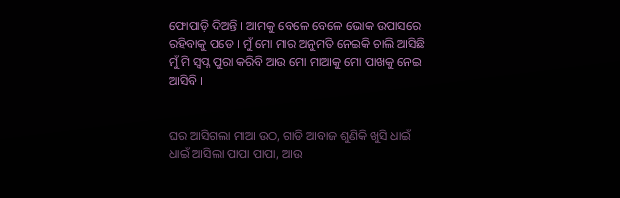ଫୋପାଡ଼ି ଦିଅନ୍ତି । ଆମକୁ ବେଳେ ବେଳେ ଭୋକ ଉପାସରେ ରହିବାକୁ ପଡେ । ମୁଁ ମୋ ମାର ଅନୁମତି ନେଇକି ଚାଲି ଆସିଛି ମୁଁ ମି ସ୍ୱପ୍ନ ପୁରା କରିବି ଆଉ ମୋ ମାଆକୁ ମୋ ପାଖକୁ ନେଇ ଆସିବି ।


ଘର ଆସିଗଲା ମାଆ ଉଠ, ଗାଡି ଆବାଜ ଶୁଣିକି ଖୁସି ଧାଇଁ ଧାଇଁ ଆସିଲା ପାପା ପାପା, ଆଉ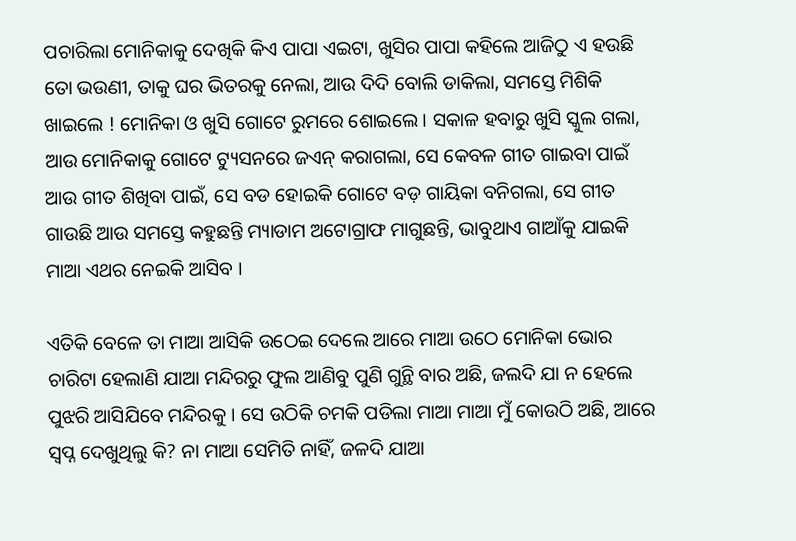ପଚାରିଲା ମୋନିକାକୁ ଦେଖିକି କିଏ ପାପା ଏଇଟା, ଖୁସିର ପାପା କହିଲେ ଆଜିଠୁ ଏ ହଉଛି ତୋ ଭଉଣୀ, ତାକୁ ଘର ଭିତରକୁ ନେଲା, ଆଉ ଦିଦି ବୋଲି ଡାକିଲା, ସମସ୍ତେ ମିଶିକି ଖାଇଲେ ! ମୋନିକା ଓ ଖୁସି ଗୋଟେ ରୁମରେ ଶୋଇଲେ । ସକାଳ ହବାରୁ ଖୁସି ସ୍କୁଲ ଗଲା, ଆଉ ମୋନିକାକୁ ଗୋଟେ ଟ୍ୟୁସନରେ ଜଏନ୍ କରାଗଲା, ସେ କେବଳ ଗୀତ ଗାଇବା ପାଇଁ ଆଉ ଗୀତ ଶିଖିବା ପାଇଁ, ସେ ବଡ ହୋଇକି ଗୋଟେ ବଡ଼ ଗାୟିକା ବନିଗଲା, ସେ ଗୀତ ଗାଉଛି ଆଉ ସମସ୍ତେ କହୁଛନ୍ତି ମ୍ୟାଡାମ ଅଟୋଗ୍ରାଫ ମାଗୁଛନ୍ତି, ଭାବୁଥାଏ ଗାଆଁକୁ ଯାଇକି ମାଆ ଏଥର ନେଇକି ଆସିବ ।

ଏତିକି ବେଳେ ତା ମାଆ ଆସିକି ଉଠେଇ ଦେଲେ ଆରେ ମାଆ ଉଠେ ମୋନିକା ଭୋର ଚାରିଟା ହେଲାଣି ଯାଆ ମନ୍ଦିରରୁ ଫୁଲ ଆଣିବୁ ପୁଣି ଗୁନ୍ଥି ବାର ଅଛି, ଜଲଦି ଯା ନ ହେଲେ ପୁଝରି ଆସିଯିବେ ମନ୍ଦିରକୁ । ସେ ଉଠିକି ଚମକି ପଡିଲା ମାଆ ମାଆ ମୁଁ କୋଉଠି ଅଛି, ଆରେ ସ୍ୱପ୍ନ ଦେଖୁଥିଲୁ କି? ନା ମାଆ ସେମିତି ନାହିଁ, ଜଳଦି ଯାଆ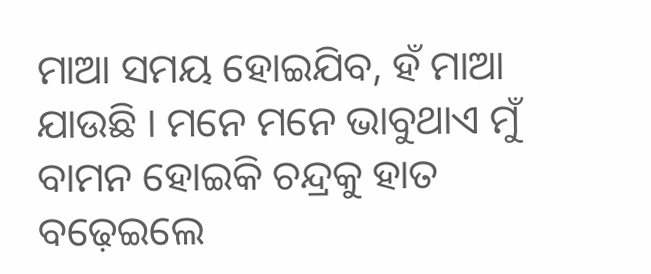ମାଆ ସମୟ ହୋଇଯିବ, ହଁ ମାଆ ଯାଉଛି । ମନେ ମନେ ଭାବୁଥାଏ ମୁଁ ବାମନ ହୋଇକି ଚନ୍ଦ୍ରକୁ ହାତ ବଢ଼େଇଲେ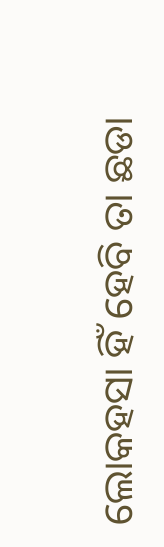ଲୋକହସା ହିଁ ହେବି ତା ଛଡା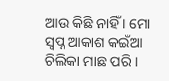ଆଉ କିଛି ନାହିଁ । ମୋ ସ୍ୱପ୍ନ ଆକାଶ କଇଁଆ ଚିଲିକା ମାଛ ପରି ।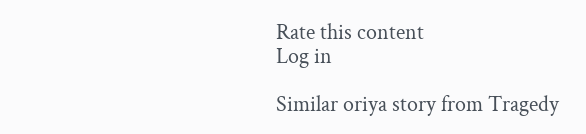Rate this content
Log in

Similar oriya story from Tragedy